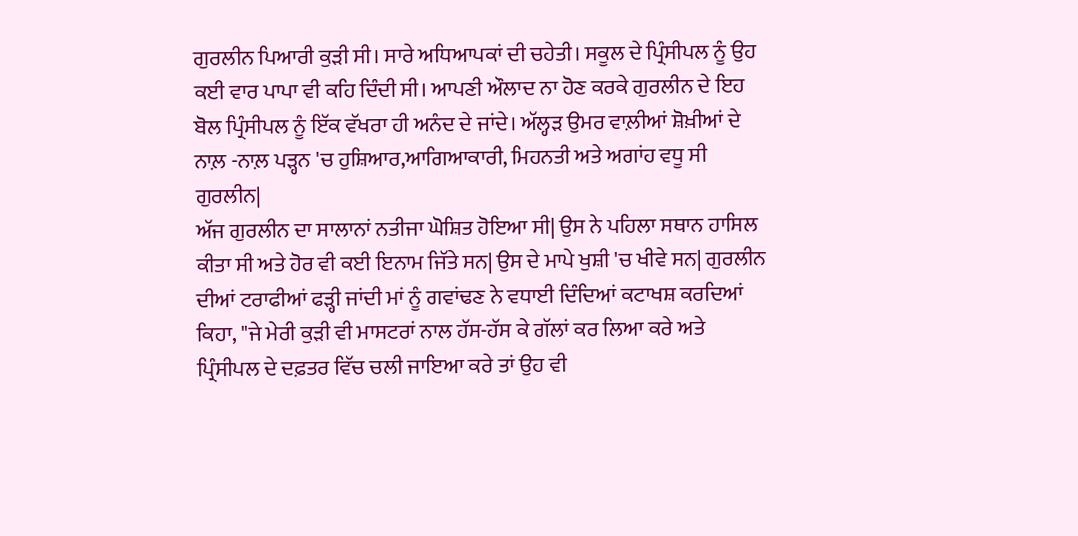ਗੁਰਲੀਨ ਪਿਆਰੀ ਕੁੜੀ ਸੀ। ਸਾਰੇ ਅਧਿਆਪਕਾਂ ਦੀ ਚਹੇਤੀ। ਸਕੂਲ ਦੇ ਪ੍ਰਿੰਸੀਪਲ ਨੂੰ ਉਹ ਕਈ ਵਾਰ ਪਾਪਾ ਵੀ ਕਹਿ ਦਿੰਦੀ ਸੀ। ਆਪਣੀ ਔਲਾਦ ਨਾ ਹੋਣ ਕਰਕੇ ਗੁਰਲੀਨ ਦੇ ਇਹ ਬੋਲ ਪ੍ਰਿੰਸੀਪਲ ਨੂੰ ਇੱਕ ਵੱਖਰਾ ਹੀ ਅਨੰਦ ਦੇ ਜਾਂਦੇ। ਅੱਲ੍ਹੜ ਉਮਰ ਵਾਲ਼ੀਆਂ ਸ਼ੋਖ਼ੀਆਂ ਦੇ ਨਾਲ਼ -ਨਾਲ਼ ਪੜ੍ਹਨ 'ਚ ਹੁਸ਼ਿਆਰ,ਆਗਿਆਕਾਰੀ, ਮਿਹਨਤੀ ਅਤੇ ਅਗਾਂਹ ਵਧੂ ਸੀ ਗੁਰਲੀਨ|
ਅੱਜ ਗੁਰਲੀਨ ਦਾ ਸਾਲਾਨਾਂ ਨਤੀਜਾ ਘੋਸ਼ਿਤ ਹੋਇਆ ਸੀ| ਉਸ ਨੇ ਪਹਿਲਾ ਸਥਾਨ ਹਾਸਿਲ ਕੀਤਾ ਸੀ ਅਤੇ ਹੋਰ ਵੀ ਕਈ ਇਨਾਮ ਜਿੱਤੇ ਸਨ| ਉਸ ਦੇ ਮਾਪੇ ਖੁਸ਼ੀ 'ਚ ਖੀਵੇ ਸਨ| ਗੁਰਲੀਨ ਦੀਆਂ ਟਰਾਫੀਆਂ ਫੜ੍ਹੀ ਜਾਂਦੀ ਮਾਂ ਨੂੰ ਗਵਾਂਢਣ ਨੇ ਵਧਾਈ ਦਿੰਦਿਆਂ ਕਟਾਖਸ਼ ਕਰਦਿਆਂ ਕਿਹਾ, "ਜੇ ਮੇਰੀ ਕੁੜੀ ਵੀ ਮਾਸਟਰਾਂ ਨਾਲ ਹੱਸ-ਹੱਸ ਕੇ ਗੱਲਾਂ ਕਰ ਲਿਆ ਕਰੇ ਅਤੇ ਪ੍ਰਿੰਸੀਪਲ ਦੇ ਦਫ਼ਤਰ ਵਿੱਚ ਚਲੀ ਜਾਇਆ ਕਰੇ ਤਾਂ ਉਹ ਵੀ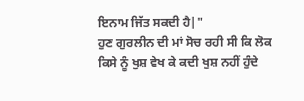ਇਨਾਮ ਜਿੱਤ ਸਕਦੀ ਹੈ|"
ਹੁਣ ਗੁਰਲੀਨ ਦੀ ਮਾਂ ਸੋਚ ਰਹੀ ਸੀ ਕਿ ਲੋਕ ਕਿਸੇ ਨੂੰ ਖੁਸ਼ ਵੇਖ ਕੇ ਕਦੀ ਖੁਸ਼ ਨਹੀਂ ਹੁੰਦੇ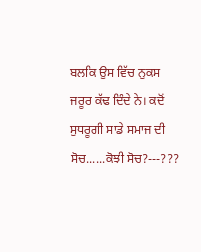ਬਲਕਿ ਉਸ ਵਿੱਚ ਨੁਕਸ ਜਰੂਰ ਕੱਢ ਦਿੰਦੇ ਨੇ। ਕਦੋਂ ਸੁਧਰੂਗੀ ਸਾਡੇ ਸਮਾਜ ਦੀ ਸੋਚ......ਕੋਝੀ ਸੋਚ?---???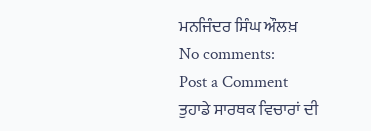ਮਨਜਿੰਦਰ ਸਿੰਘ ਔਲਖ਼
No comments:
Post a Comment
ਤੁਹਾਡੇ ਸਾਰਥਕ ਵਿਚਾਰਾਂ ਦੀ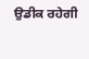ਉਡੀਕ ਰਹੇਗੀ